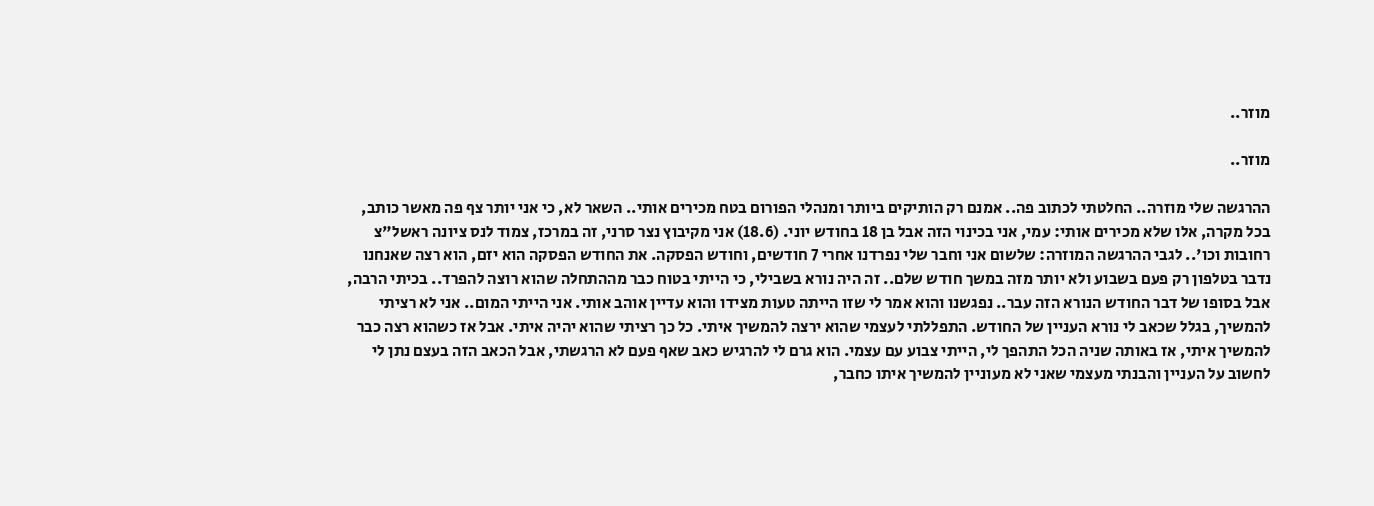מוזר..

מוזר..

ההרגשה שלי מוזרה.. החלטתי לכתוב פה.. אמנם רק הותיקים ביותר ומנהלי הפורום בטח מכירים אותי.. השאר לא, כי אני יותר צף פה מאשר כותב, בכל מקרה, אלו שלא מכירים אותי: עמי, אני בכינוי הזה אבל בן 18 בחודש יוני. (18.6) אני מקיבוץ נצר סרני, זה במרכז, צמוד לנס ציונה ראשל"צ רחובות וכו'.. לגבי ההרגשה המוזרה: שלשום אני וחבר שלי נפרדנו אחרי 7 חודשים, וחודש הפסקה. את החודש הפסקה הוא יזם, הוא רצה שאנחנו נדבר בטלפון רק פעם בשבוע ולא יותר מזה במשך חודש שלם.. זה היה נורא בשבילי, כי הייתי בטוח כבר מההתחלה שהוא רוצה להפרד.. בכיתי הרבה, אבל בסופו של דבר החודש הנורא הזה עבר.. נפגשנו והוא אמר לי שזו הייתה טעות מצידו והוא עדיין אוהב אותי. אני הייתי המום.. אני לא רציתי להמשיך, בגלל שכאב לי נורא העניין של החודש. התפללתי לעצמי שהוא ירצה להמשיך איתי. כל כך רציתי שהוא יהיה איתי. אבל אז כשהוא רצה כבר להמשיך איתי, אז באותה שניה הכל התהפך לי, הייתי צבוע עם עצמי. הוא גרם לי להרגיש כאב שאף פעם לא הרגשתי, אבל הכאב הזה בעצם נתן לי לחשוב על העניין והבנתי מעצמי שאני לא מעוניין להמשיך איתו כחבר,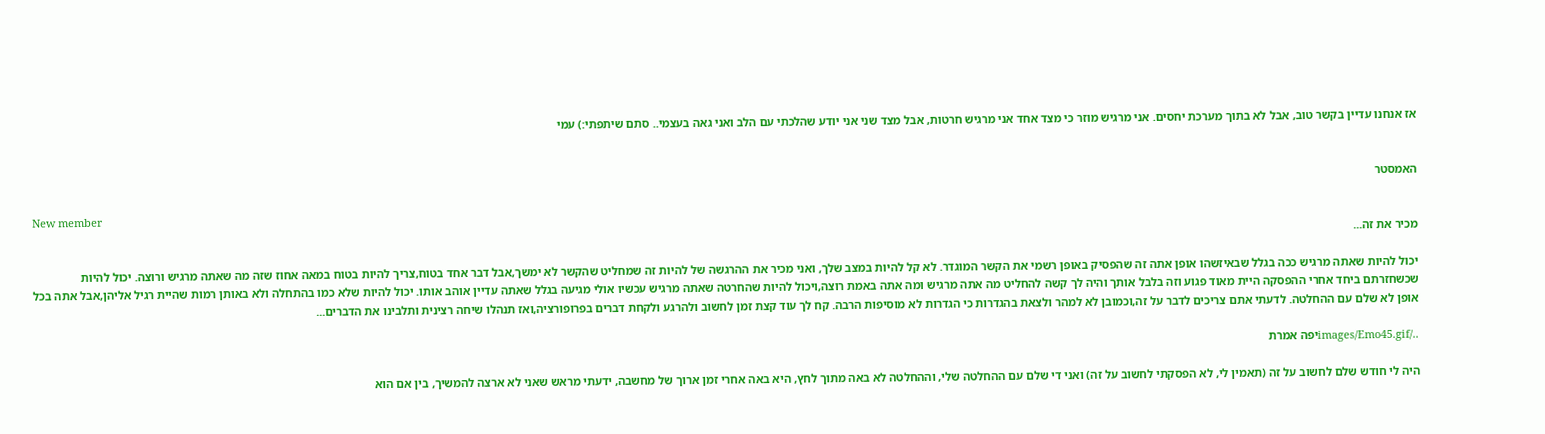אז אנחנו עדיין בקשר טוב, אבל לא בתוך מערכת יחסים. אני מרגיש מוזר כי מצד אחד אני מרגיש חרטות, אבל מצד שני אני יודע שהלכתי עם הלב ואני גאה בעצמי.. סתם שיתפתי:) עמי


האמסטר

New member
מכיר את זה...

יכול להיות שאתה מרגיש ככה בגלל שבאיזשהו אופן אתה זה שהפסיק באופן רשמי את הקשר המוגדר. לא קל להיות במצב שלך, ואני מכיר את ההרגשה של להיות זה שמחליט שהקשר לא ימשך,אבל דבר אחד בטוח,צריך להיות בטוח במאה אחוז שזה מה שאתה מרגיש ורוצה. יכול להיות שכשחזרתם ביחד אחרי ההפסקה היית מאוד פגוע וזה בלבל אותך והיה לך קשה להחליט מה אתה מרגיש ומה אתה באמת רוצה,ויכול להיות שהחרטה שאתה מרגיש עכשיו אולי מגיעה בגלל שאתה עדיין אוהב אותו. יכול להיות שלא כמו בהתחלה ולא באותן רמות שהיית רגיל אליהן,אבל אתה בכל אופן לא שלם עם ההחלטה. לדעתי אתם צריכים לדבר על זה,וכמובן לא למהר ולצאת בהגדרות כי הגדרות לא מוסיפות הרבה. קח לך עוד קצת זמן לחשוב ולהרגע ולקחת דברים בפרופורציה,ואז תנהלו שיחה רצינית ותלבינו את הדברים...

../images/Emo45.gifיפה אמרת

היה לי חודש שלם לחשוב על זה (תאמין לי, לא הפסקתי לחשוב על זה) ואני די שלם עם ההחלטה שלי, וההחלטה לא באה מתוך לחץ, היא באה אחרי זמן ארוך של מחשבה, ידעתי מראש שאני לא ארצה להמשיך, בין אם הוא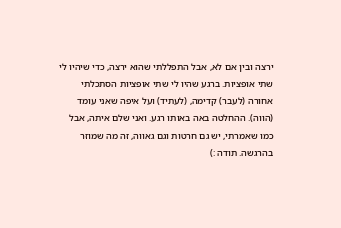ירצה ובין אם לא, אבל התפללתי שהוא ירצה, כדי שיהיו לי שתי אופציות. ברגע שהיו לי שתי אופציות הסתכלתי אחורה (לעבר) קדימה, (לעתיד) ועל איפה שאני עומד (הווה). ההחלטה באה באותו רגע. ואני שלם איתה, אבל כמו שאמרתי, יש גם חרטות וגם גאווה, זה מה שמוזר בהרגשה. תודה :)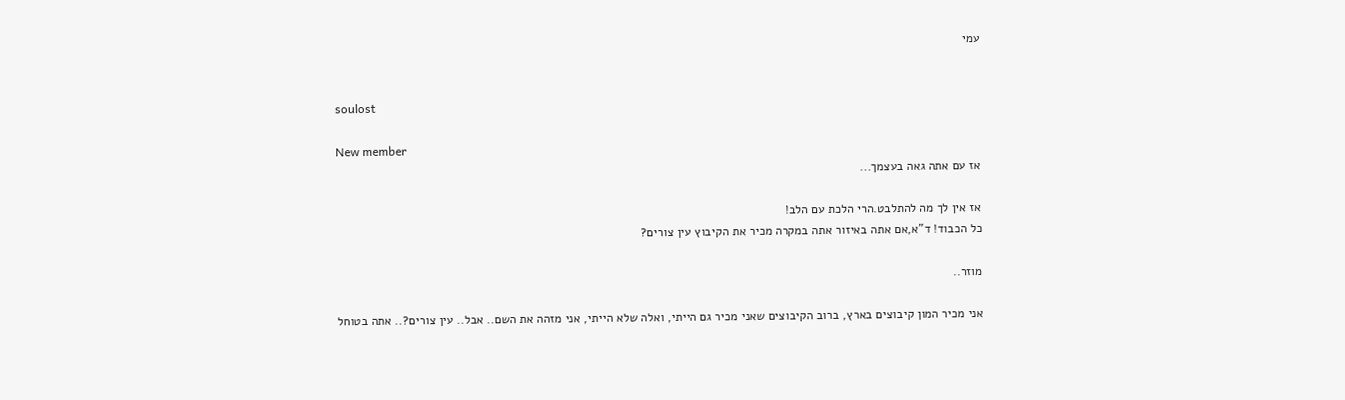עמי


soulost

New member
אז עם אתה גאה בעצמך...

אז אין לך מה להתלבט.הרי הלכת עם הלב!
כל הכבוד! ד"א,אם אתה באיזור אתה במקרה מכיר את הקיבוץ עין צורים?

מוזר..

אני מכיר המון קיבוצים בארץ, ברוב הקיבוצים שאני מכיר גם הייתי, ואלה שלא הייתי, אני מזהה את השם.. אבל.. עין צורים?.. אתה בטוחל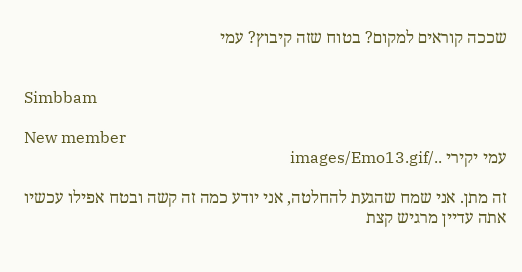שככה קוראים למקום? בטוח שזה קיבוץ? עמי


Simbbam

New member
עמי יקירי ../images/Emo13.gif

זה מתן. אני שמח שהגעת להחלטה, אני יודע כמה זה קשה ובטח אפילו עכשיו אתה עדיין מרגיש קצת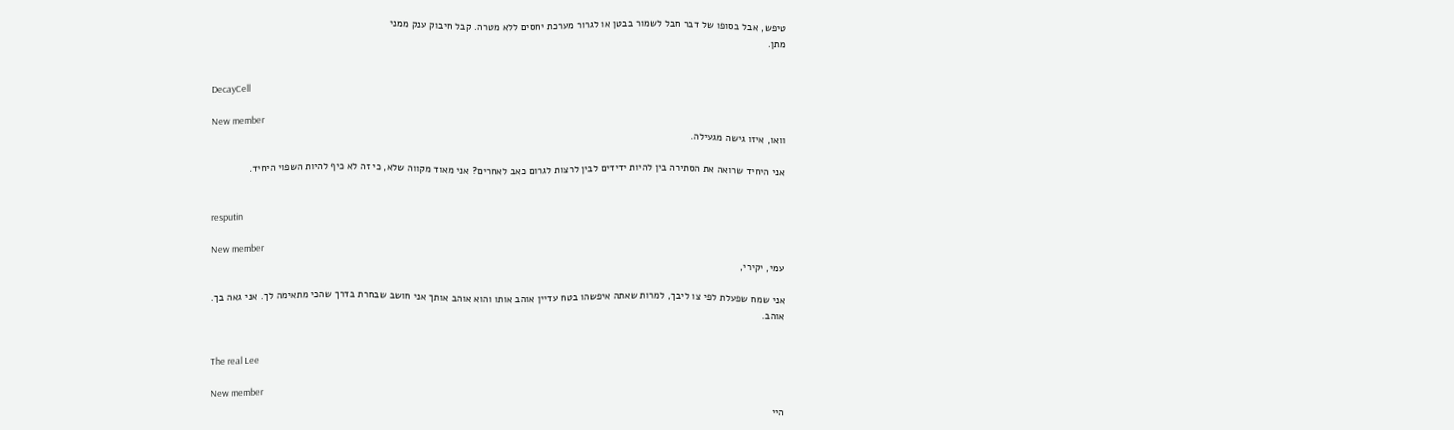טיפש, אבל בסופו של דבר חבל לשמור בבטן או לגרור מערכת יחסים ללא מטרה. קבל חיבוק ענק ממני
מתן.


DecayCell

New member
וואו, איזו גישה מגעילה.

אני היחיד שרואה את הסתירה בין להיות ידידים לבין לרצות לגרום כאב לאחרים? אני מאוד מקווה שלא, כי זה לא כיף להיות השפוי היחיד.


resputin

New member
עמי, יקירי,

אני שמח שפעלת לפי צו ליבך, למרות שאתה איפשהו בטח עדיין אוהב אותו והוא אוהב אותך אני חושב שבחרת בדרך שהכי מתאימה לך. אני גאה בך.
אוהב.


The real Lee

New member
היי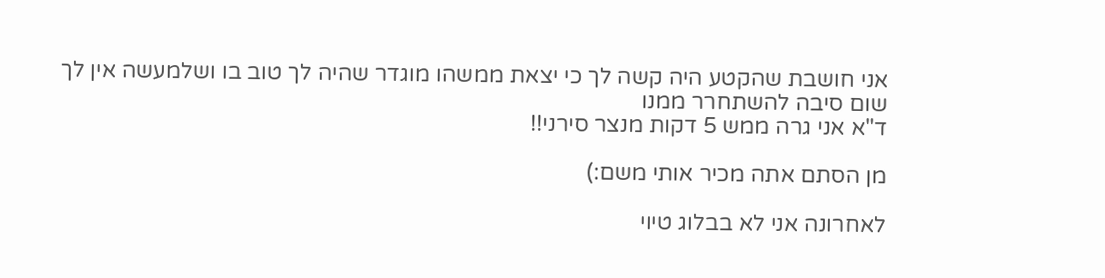אני חושבת שהקטע היה קשה לך כי יצאת ממשהו מוגדר שהיה לך טוב בו ושלמעשה אין לך שום סיבה להשתחרר ממנו
ד"א אני גרה ממש 5 דקות מנצר סירני!!

מן הסתם אתה מכיר אותי משם:)

לאחרונה אני לא בבלוג טיוי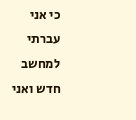כי אני עברתי למחשב חדש ואני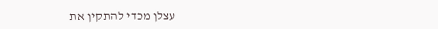עצלן מכדי להתקין את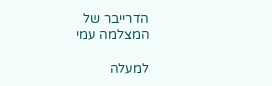הדרייבר של המצלמה עמי

למעלה